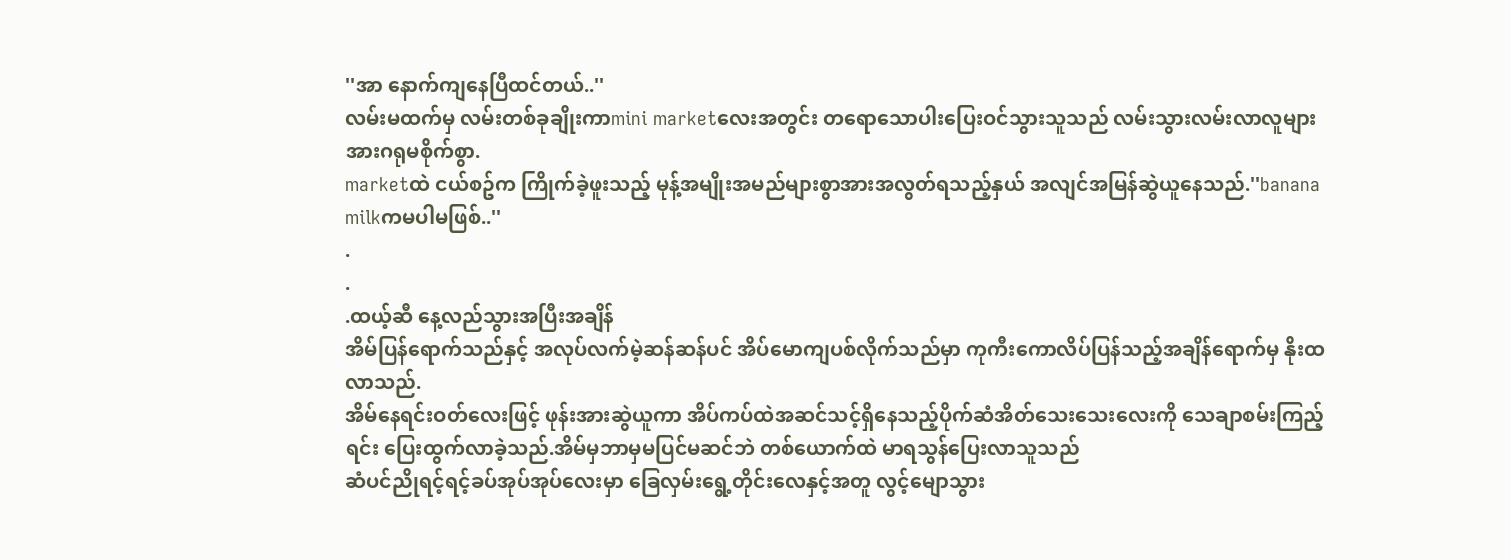''အာ နောက်ကျနေပြီထင်တယ်..''
လမ်းမထက်မှ လမ်းတစ်ခုချိုးကာmini marketလေးအတွင်း တရောသောပါးပြေးဝင်သွားသူသည် လမ်းသွားလမ်းလာလူများအားဂရုမစိုက်စွာ.
marketထဲ ငယ်စဥ်က ကြိုက်ခဲ့ဖူးသည့် မုန့်အမျိုးအမည်များစွာအားအလွတ်ရသည့်နှယ် အလျင်အမြန်ဆွဲယူနေသည်.''banana milkကမပါမဖြစ်..''
.
.
.ထယ့်ဆီ နေ့လည်သွားအပြီးအချိန်
အိမ်ပြန်ရောက်သည်နှင့် အလုပ်လက်မဲ့ဆန်ဆန်ပင် အိပ်မောကျပစ်လိုက်သည်မှာ ကုကီးကောလိပ်ပြန်သည့်အချိန်ရောက်မှ နိုးထလာသည်.
အိမ်နေရင်းဝတ်လေးဖြင့် ဖုန်းအားဆွဲယူကာ အိပ်ကပ်ထဲအဆင်သင့်ရှိနေသည့်ပိုက်ဆံအိတ်သေးသေးလေးကို သေချာစမ်းကြည့်ရင်း ပြေးထွက်လာခဲ့သည်.အိမ်မှဘာမှမပြင်မဆင်ဘဲ တစ်ယောက်ထဲ မာရသွန်ပြေးလာသူသည်
ဆံပင်ညိုရင့်ရင့်ခပ်အုပ်အုပ်လေးမှာ ခြေလှမ်းရွေ့တိုင်းလေနှင့်အတူ လွင့်မျောသွား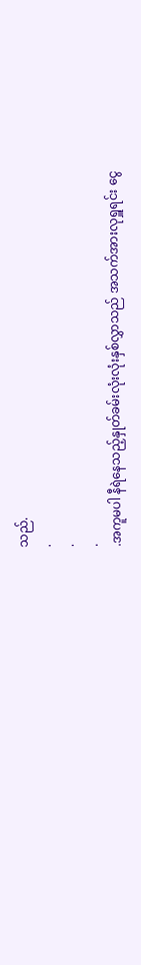သည်.
.
.
.
.အကူမပါ နီရဲနေသည့်နှုတ်ခမ်းလုံးလုံးနှစ်လွှာသည် အသက်အားလုရှူရင်း ငွေ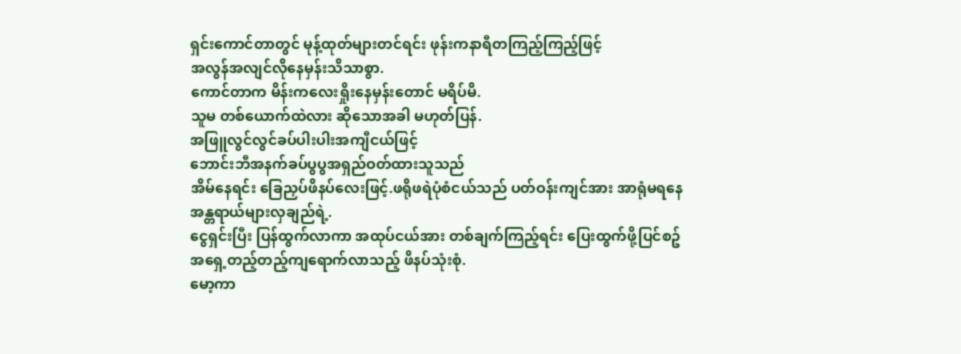ရှင်းကောင်တာတွင် မုန့်ထုတ်များတင်ရင်း ဖုန်းကနာရီတကြည့်ကြည့်ဖြင့်
အလွန်အလျင်လိုနေမှန်းသိသာစွာ.
ကောင်တာက မိန်းကလေးရှိုးနေမှန်းတောင် မရိပ်မိ.
သူမ တစ်ယောက်ထဲလား ဆိုသောအခါ မဟုတ်ပြန်.
အဖြူလွင်လွင်ခပ်ပါးပါးအကျီငယ်ဖြင့်
ဘောင်းဘီအနက်ခပ်ပွပွအရှည်ဝတ်ထားသူသည်
အိမ်နေရင်း ခြေညှပ်ဖိနပ်လေးဖြင့်.ဖရိုဖရဲပုံစံငယ်သည် ပတ်ဝန်းကျင်အား အာရုံမရနေ
အန္တရာယ်များလှချည်ရဲ့.
ငွေရှင်းပြီး ပြန်ထွက်လာကာ အထုပ်ငယ်အား တစ်ချက်ကြည့်ရင်း ပြေးထွက်ဖို့ပြင်စဥ်
အရှေ့တည့်တည့်ကျရောက်လာသည့် ဖိနပ်သုံးစုံ.
မော့ကာ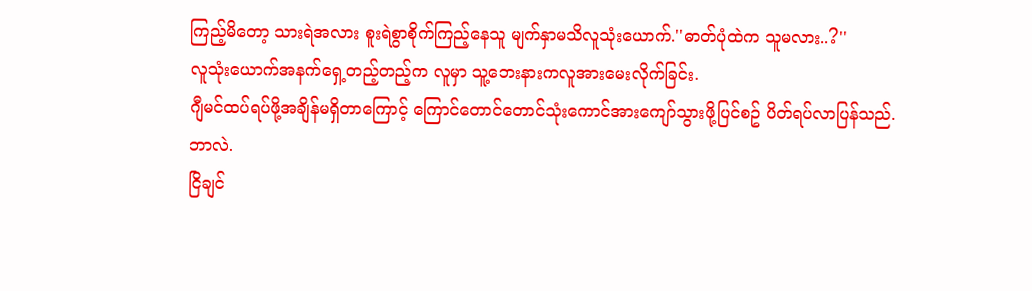ကြည့်မိတော့ သားရဲအလား စူးရဲစွာစိုက်ကြည့်နေသူ မျက်နှာမသိလူသုံးယောက်.''ဓာတ်ပုံထဲက သူမလား..?''
လူသုံးယောက်အနက်ရှေ့တည့်တည့်က လူမှာ သူ့ဘေးနားကလူအားမေးလိုက်ခြင်း.
ဂျီမင်ထပ်ရပ်ဖို့အချိန်မရှိတာကြောင့် ကြောင်တောင်တောင်သုံးကောင်အားကျော်သွားဖို့ပြင်စဥ် ပိတ်ရပ်လာပြန်သည်.
ဘာလဲ.
ငြိချင်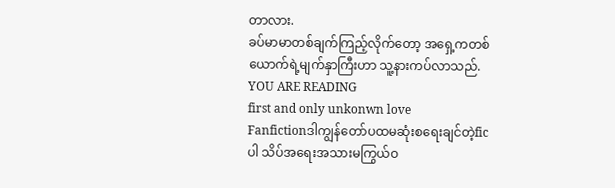တာလား.
ခပ်မာမာတစ်ချက်ကြည့်လိုက်တော့ အရှေ့ကတစ်ယောက်ရဲ့မျက်နှာကြီးဟာ သူ့နားကပ်လာသည်.
YOU ARE READING
first and only unkonwn love
Fanfictionဒါကျွန်တော်ပထမဆုံးစရေးချင်တဲ့ficပါ သိပ်အရေးအသားမကြွယ်ဝ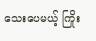သေးပေမယ့် ကြိုး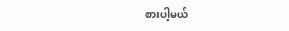စားပါ့မယ်